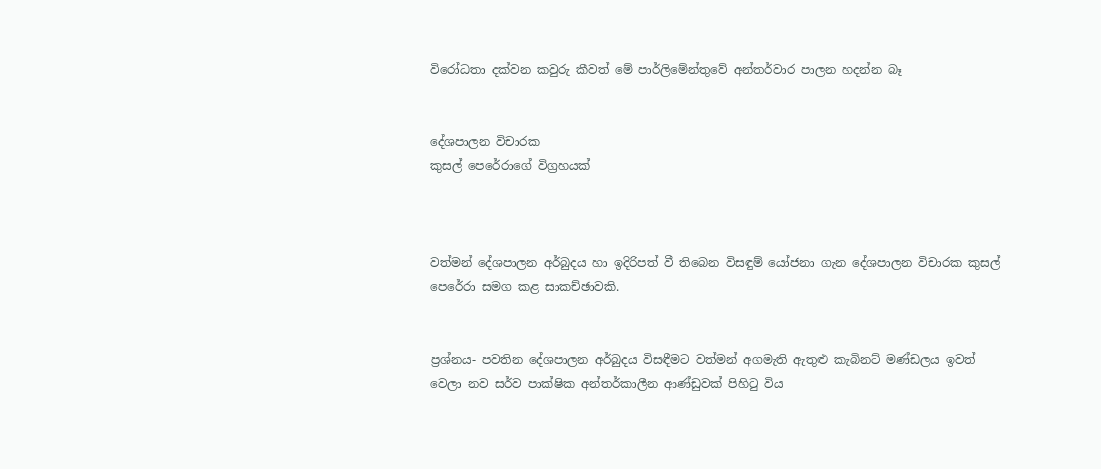විරෝධතා දක්වන කවුරු කීවත් මේ පාර්ලිමේන්තුවේ අන්තර්වාර පාලන හදන්න බෑ


දේශපාලන විචාරක
කුසල් පෙරේරාගේ විග්‍රහයක්



වත්මන් දේශපාලන අර්බුදය හා ඉදිරිපත් වී තිබෙන විසඳුම් යෝජනා ගැන දේශපාලන විචාරක කුසල් පෙරේරා සමග කළ සාකච්ඡාවකි.


ප්‍රශ්නය- පවතින දේශපාලන අර්බුදය විසඳීමට වත්මන් අගමැති ඇතුළු කැබිනට් මණ්ඩලය ඉවත් වෙලා නව සර්ව පාක්ෂික අන්තර්කාලීන ආණ්ඩුවක් පිහිටු විය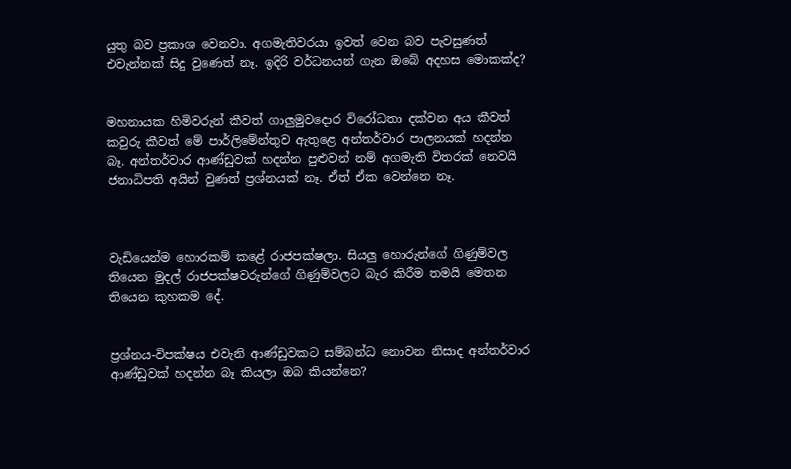යුතු බව ප්‍රකාශ වෙනවා. අගමැතිවරයා ඉවත් වෙන බව පැවසුණත් එවැන්නක් සිදු වුණෙත් නෑ. ඉදිරි වර්ධනයන් ගැන ඔබේ අදහස මොකක්ද?


මහනායක හිමිවරුන් කීවත් ගාලුමුවදොර විරෝධතා දක්වන අය කීවත් කවුරු කීවත් මේ පාර්ලිමේන්තුව ඇතුළෙ අන්තර්වාර පාලනයක් හදන්න බෑ. අන්තර්වාර ආණ්ඩුවක් හදන්න පුළුවන් නම් අගමැති විතරක් නෙවයි ජනාධිපති අයින් වුණත් ප්‍රශ්නයක් නෑ. ඒත් ඒක වෙන්නෙ නෑ.



වැඩියෙන්ම හොරකම් කළේ රාජපක්ෂලා. සියලු හොරුන්ගේ ගිණුම්වල තියෙන මුදල් රාජපක්ෂවරුන්ගේ ගිණුම්වලට බැර කිරීම තමයි මෙතන තියෙන කුහකම දේ.


ප්‍රශ්නය-විපක්ෂය එවැනි ආණ්ඩුවකට සම්බන්ධ නොවන නිසාද අන්තර්වාර ආණ්ඩුවක් හදන්න බෑ කියලා ඔබ කියන්නෙ?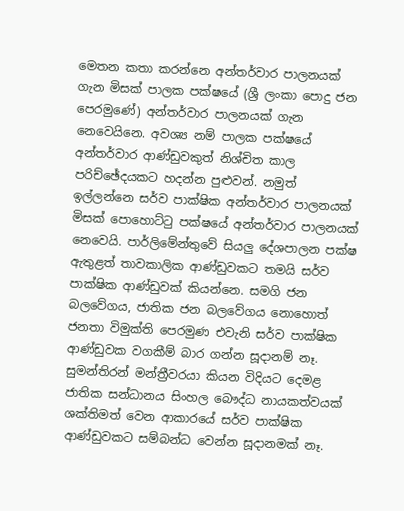මෙතන කතා කරන්නෙ අන්තර්වාර පාලනයක් ගැන මිසක් පාලක පක්ෂයේ (ශ්‍රී ලංකා පොදු ජන පෙරමුණේ) අන්තර්වාර පාලනයක් ගැන නෙවෙයිනෙ. අවශ්‍ය නම් පාලක පක්ෂයේ අන්තර්වාර ආණ්ඩුවකුත් නිශ්චිත කාල පරිච්ඡේදයකට හදන්න පුළුවන්. නමුත් ඉල්ලන්නෙ සර්ව පාක්ෂික අන්තර්වාර පාලනයක් මිසක් පොහොට්ටු පක්ෂයේ අන්තර්වාර පාලනයක් නෙවෙයි. පාර්ලිමේන්තුවේ සියලු දේශපාලන පක්ෂ ඇතුළත් තාවකාලික ආණ්ඩුවකට තමයි සර්ව පාක්ෂික ආණ්ඩුවක් කියන්නෙ. සමගි ජන බලවේගය, ජාතික ජන බලවේගය නොහොත් ජනතා විමුක්ති පෙරමුණ එවැනි සර්ව පාක්ෂික ආණ්ඩුවක වගකීම් බාර ගන්න සූදානම් නෑ. සුමන්තිරන් මන්ත්‍රීවරයා කියන විදියට දෙමළ ජාතික සන්ධානය සිංහල බෞද්ධ නායකත්වයක් ශක්තිමත් වෙන ආකාරයේ සර්ව පාක්ෂික ආණ්ඩුවකට සම්බන්ධ වෙන්න සූදානමක් නෑ.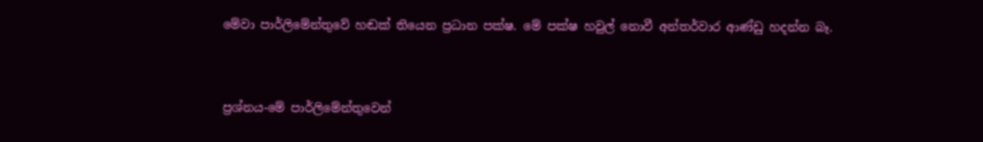මේවා පාර්ලිමේන්තුවේ හඬක් තියෙන ප්‍රධාන පක්ෂ. මේ පක්ෂ හවුල් නොවී අන්තර්වාර ආණ්ඩු හදන්න බෑ.


ප්‍රශ්නය-මේ පාර්ලිමේන්තුවෙන්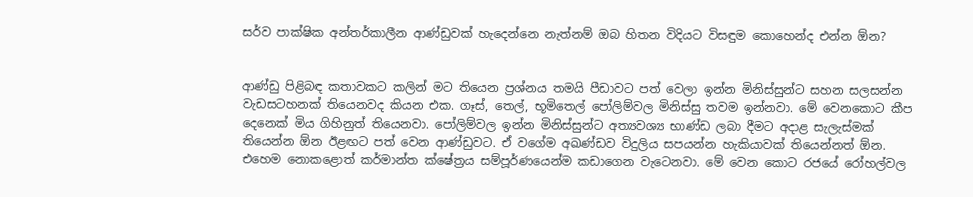සර්ව පාක්ෂික අන්තර්කාලීන ආණ්ඩුවක් හැදෙන්නෙ නැත්නම් ඔබ හිතන විදියට විසඳුම කොහෙන්ද එන්න ඕන?


ආණ්ඩු පිළිබඳ කතාවකට කලින් මට තියෙන ප්‍රශ්නය තමයි පීඩාවට පත් වෙලා ඉන්න මිනිස්සුන්ට සහන සලසන්න වැඩසටහනක් තියෙනවද කියන එක. ගෑස්, තෙල්, භූමිතෙල් පෝලිම්වල මිනිස්සු තවම ඉන්නවා. මේ වෙනකොට කීප දෙනෙක් මිය ගිහිනුත් තියෙනවා. පෝලිම්වල ඉන්න මිනිස්සුන්ට අත්‍යවශ්‍ය භාණ්ඩ ලබා දීමට අදාළ සැලැස්මක් තියෙන්න ඕන ඊළඟට පත් වෙන ආණ්ඩුවට. ඒ වගේම අඛණ්ඩව විදුලිය සපයන්න හැකියාවක් තියෙන්නත් ඕන. එහෙම නොකළොත් කර්මාන්ත ක්ෂේත්‍රය සම්පූර්ණයෙන්ම කඩාගෙන වැටෙනවා. මේ වෙන කොට රජයේ රෝහල්වල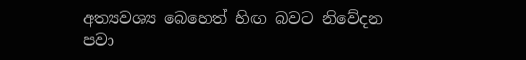අත්‍යවශ්‍ය බෙහෙත් හිඟ බවට නිවේදන පවා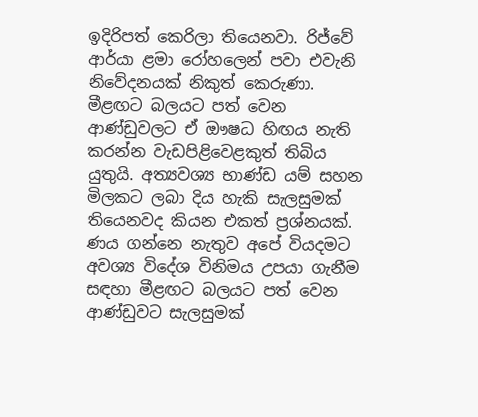ඉදිරිපත් කෙරිලා තියෙනවා. රිජ්වේ ආර්යා ළමා රෝහලෙන් පවා එවැනි නිවේදනයක් නිකුත් කෙරුණා. මීළඟට බලයට පත් වෙන ආණ්ඩුවලට ඒ ඖෂධ හිඟය නැති කරන්න වැඩපිළිවෙළකුත් තිබිය යුතුයි. අත්‍යවශ්‍ය භාණ්ඩ යම් සහන මිලකට ලබා දිය හැකි සැලසුමක් තියෙනවද කියන එකත් ප්‍රශ්නයක්. ණය ගන්නෙ නැතුව අපේ වියදමට අවශ්‍ය විදේශ විනිමය උපයා ගැනීම සඳහා මීළඟට බලයට පත් වෙන ආණ්ඩුවට සැලසුමක්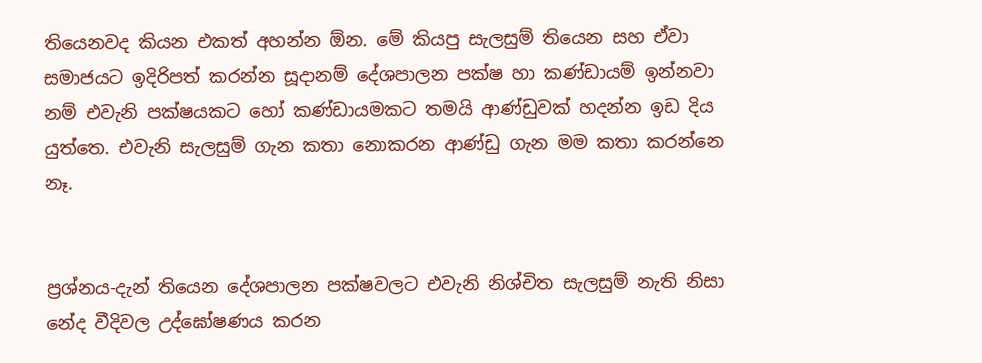තියෙනවද කියන එකත් අහන්න ඕන. මේ කියපු සැලසුම් තියෙන සහ ඒවා සමාජයට ඉදිරිපත් කරන්න සූදානම් දේශපාලන පක්ෂ හා කණ්ඩායම් ඉන්නවා නම් එවැනි පක්ෂයකට හෝ කණ්ඩායමකට තමයි ආණ්ඩුවක් හදන්න ඉඩ දිය යුත්තෙ. එවැනි සැලසුම් ගැන කතා නොකරන ආණ්ඩු ගැන මම කතා කරන්නෙ නෑ.


ප්‍රශ්නය-දැන් තියෙන දේශපාලන පක්ෂවලට එවැනි නිශ්චිත සැලසුම් නැති නිසා නේද වීදිවල උද්ඝෝෂණය කරන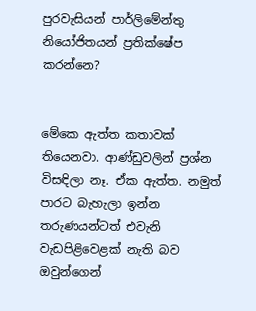පුරවැසියන් පාර්ලිමේන්තු නියෝජිතයන් ප්‍රතික්ෂේප කරන්නෙ?


මේකෙ ඇත්ත කතාවක් තියෙනවා. ආණ්ඩුවලින් ප්‍රශ්න විසඳිලා නෑ. ඒක ඇත්ත. නමුත් පාරට බැහැලා ඉන්න තරුණයන්ටත් එවැනි වැඩපිළිවෙළක් නැති බව ඔවුන්ගෙන්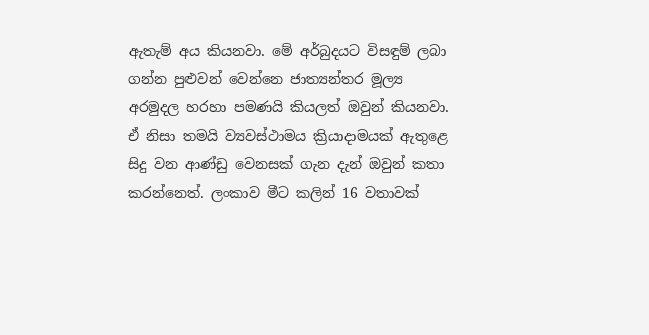ඇතැම් අය කියනවා. මේ අර්බුදයට විසඳුම් ලබා ගන්න පුළුවන් වෙන්නෙ ජාත්‍යන්තර මූල්‍ය අරමුදල හරහා පමණයි කියලත් ඔවුන් කියනවා. ඒ නිසා තමයි ව්‍යවස්ථාමය ක්‍රියාදාමයක් ඇතුළෙ සිදු වන ආණ්ඩු වෙනසක් ගැන දැන් ඔවුන් කතා කරන්නෙත්. ලංකාව මීට කලින් 16 වතාවක්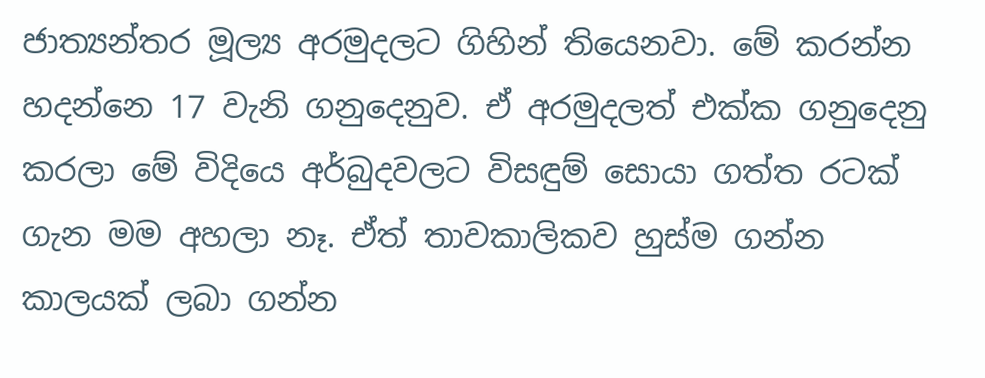ජාත්‍යන්තර මූල්‍ය අරමුදලට ගිහින් තියෙනවා. මේ කරන්න හදන්නෙ 17 වැනි ගනුදෙනුව. ඒ අරමුදලත් එක්ක ගනුදෙනු කරලා මේ විදියෙ අර්බුදවලට විසඳුම් සොයා ගත්ත රටක් ගැන මම අහලා නෑ. ඒත් තාවකාලිකව හුස්ම ගන්න කාලයක් ලබා ගන්න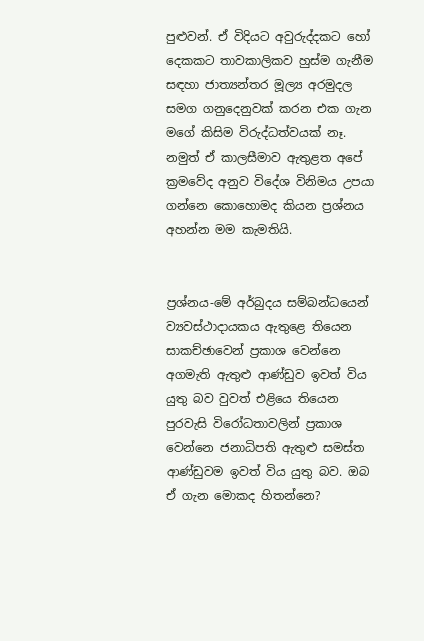පුළුවන්. ඒ විදියට අවුරුද්දකට හෝ දෙකකට තාවකාලිකව හුස්ම ගැනීම සඳහා ජාත්‍යන්තර මූල්‍ය අරමුදල සමග ගනුදෙනුවක් කරන එක ගැන මගේ කිසිම විරුද්ධත්වයක් නෑ. නමුත් ඒ කාලසීමාව ඇතුළත අපේ ක්‍රමවේද අනුව විදේශ විනිමය උපයා ගන්නෙ කොහොමද කියන ප්‍රශ්නය අහන්න මම කැමතියි.


ප්‍රශ්නය-මේ අර්බුදය සම්බන්ධයෙන් ව්‍යවස්ථාදායකය ඇතුළෙ තියෙන සාකච්ඡාවෙන් ප්‍රකාශ වෙන්නෙ අගමැති ඇතුළු ආණ්ඩුව ඉවත් විය යුතු බව වුවත් එළියෙ තියෙන පුරවැසි විරෝධතාවලින් ප්‍රකාශ වෙන්නෙ ජනාධිපති ඇතුළු සමස්ත ආණ්ඩුවම ඉවත් විය යුතු බව. ඔබ ඒ ගැන මොකද හිතන්නෙ?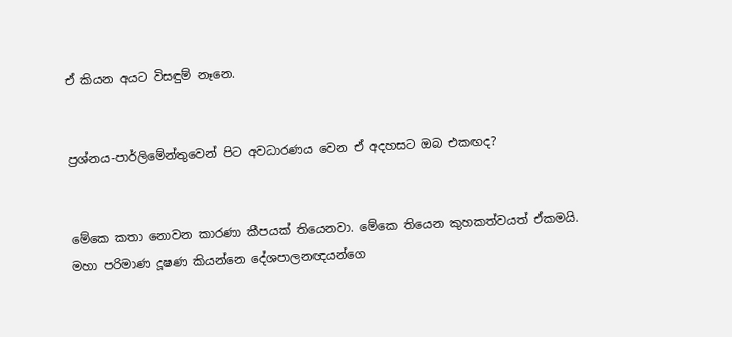ඒ කියන අයට විසඳුම් නෑනෙ.


ප්‍රශ්නය-පාර්ලිමේන්තුවෙන් පිට අවධාරණය වෙන ඒ අදහසට ඔබ එකඟද?


මේකෙ කතා නොවන කාරණා කීපයක් තියෙනවා. මේකෙ තියෙන කුහකත්වයත් ඒකමයි. මහා පරිමාණ දූෂණ කියන්නෙ දේශපාලනඥයන්ගෙ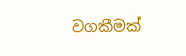වගකීමක්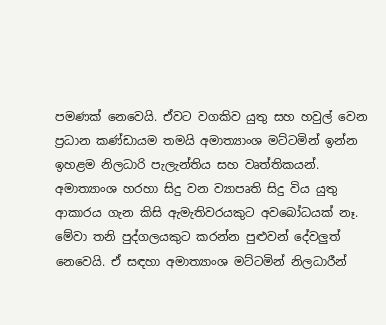පමණක් නෙවෙයි. ඒවට වගකිව යුතු සහ හවුල් වෙන ප්‍රධාන කණ්ඩායම තමයි අමාත්‍යාංශ මට්ටමින් ඉන්න ඉහළම නිලධාරි පැලැන්තිය සහ වෘත්තිකයන්. අමාත්‍යාංශ හරහා සිදු වන ව්‍යාපෘති සිදු විය යුතු ආකාරය ගැන කිසි ඇමැතිවරයකුට අවබෝධයක් නෑ. මේවා තනි පුද්ගලයකුට කරන්න පුළුවන් දේවලුත් නෙවෙයි. ඒ සඳහා අමාත්‍යාංශ මට්ටමින් නිලධාරීන්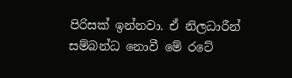පිරිසක් ඉන්නවා. ඒ නිලධාරීන් සම්බන්ධ නොවී මේ රටේ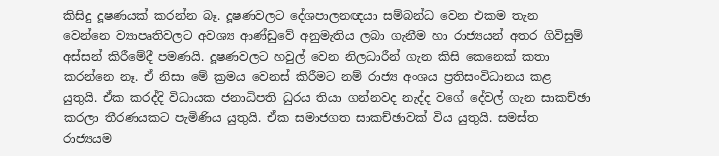කිසිදු දූෂණයක් කරන්න බෑ. දූෂණවලට දේශපාලනඥයා සම්බන්ධ වෙන එකම තැන වෙන්නෙ ව්‍යාපෘතිවලට අවශ්‍ය ආණ්ඩුවේ අනුමැතිය ලබා ගැනීම හා රාජ්‍යයන් අතර ගිවිසුම් අස්සන් කිරීමේදී පමණයි. දූෂණවලට හවුල් වෙන නිලධාරීන් ගැන කිසි කෙනෙක් කතා කරන්නෙ නෑ. ඒ නිසා මේ ක්‍රමය වෙනස් කිරීමට නම් රාජ්‍ය අංශය ප්‍රතිසංවිධානය කළ යුතුයි. ඒක කරද්දි විධායක ජනාධිපති ධුරය තියා ගන්නවද නැද්ද වගේ දේවල් ගැන සාකච්ඡා කරලා තීරණයකට පැමිණිය යුතුයි. ඒක සමාජගත සාකච්ඡාවක් විය යුතුයි. සමස්ත රාජ්‍යයම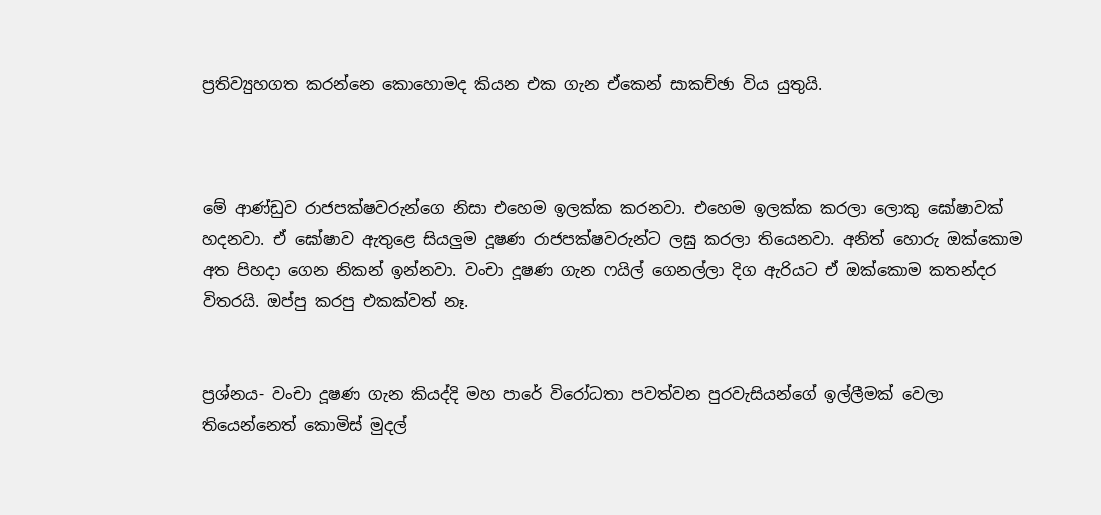ප්‍රතිව්‍යුහගත කරන්නෙ කොහොමද කියන එක ගැන ඒකෙන් සාකච්ඡා විය යුතුයි.



මේ ආණ්ඩුව රාජපක්ෂවරුන්ගෙ නිසා එහෙම ඉලක්ක කරනවා. එහෙම ඉලක්ක කරලා ලොකු ඝෝෂාවක් හදනවා. ඒ ඝෝෂාව ඇතුළෙ සියලුම දූෂණ රාජපක්ෂවරුන්ට ලඝු කරලා තියෙනවා. අනිත් හොරු ඔක්කොම අත පිහදා ගෙන නිකන් ඉන්නවා. වංචා දූෂණ ගැන ෆයිල් ගෙනල්ලා දිග ඇරියට ඒ ඔක්කොම කතන්දර විතරයි. ඔප්පු කරපු එකක්වත් නෑ.


ප්‍රශ්නය- වංචා දූෂණ ගැන කියද්දි මහ පාරේ විරෝධතා පවත්වන පුරවැසියන්ගේ ඉල්ලීමක් වෙලා තියෙන්නෙත් කොමිස් මුදල්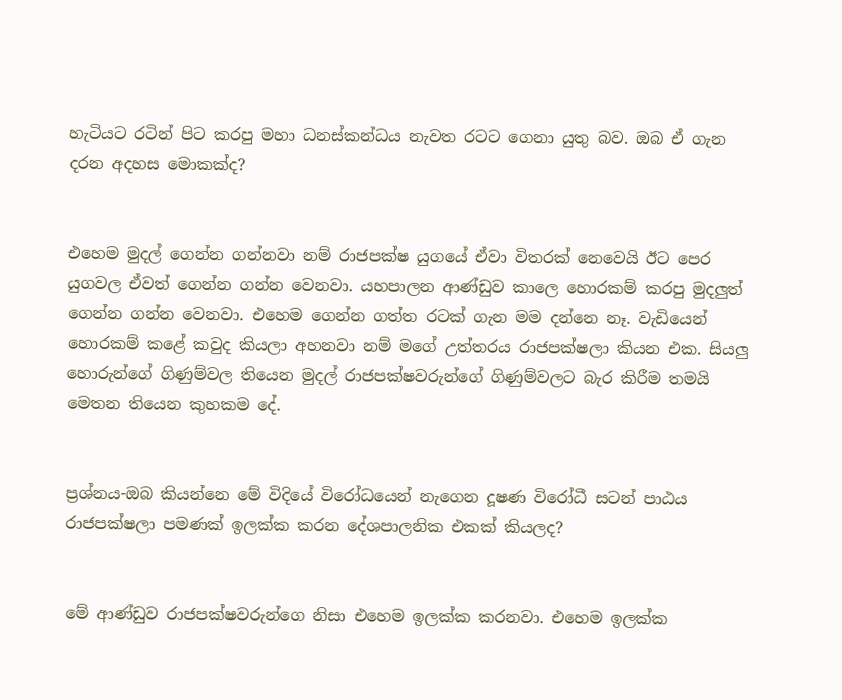හැටියට රටින් පිට කරපු මහා ධනස්කන්ධය නැවත රටට ගෙනා යුතු බව. ඔබ ඒ ගැන දරන අදහස මොකක්ද?


එහෙම මුදල් ගෙන්න ගන්නවා නම් රාජපක්ෂ යුගයේ ඒවා විතරක් නෙවෙයි ඊට පෙර යුගවල ඒවත් ගෙන්න ගන්න වෙනවා. යහපාලන ආණ්ඩුව කාලෙ හොරකම් කරපු මුදලුත් ගෙන්න ගන්න වෙනවා. එහෙම ගෙන්න ගත්ත රටක් ගැන මම දන්නෙ නෑ. වැඩියෙන් හොරකම් කළේ කවුද කියලා අහනවා නම් මගේ උත්තරය රාජපක්ෂලා කියන එක. සියලු හොරුන්ගේ ගිණුම්වල තියෙන මුදල් රාජපක්ෂවරුන්ගේ ගිණුම්වලට බැර කිරීම තමයි මෙතන තියෙන කුහකම දේ.


ප්‍රශ්නය-ඔබ කියන්නෙ මේ විදියේ විරෝධයෙන් නැගෙන දූෂණ විරෝධී සටන් පාඨය රාජපක්ෂලා පමණක් ඉලක්ක කරන දේශපාලනික එකක් කියලද?


මේ ආණ්ඩුව රාජපක්ෂවරුන්ගෙ නිසා එහෙම ඉලක්ක කරනවා. එහෙම ඉලක්ක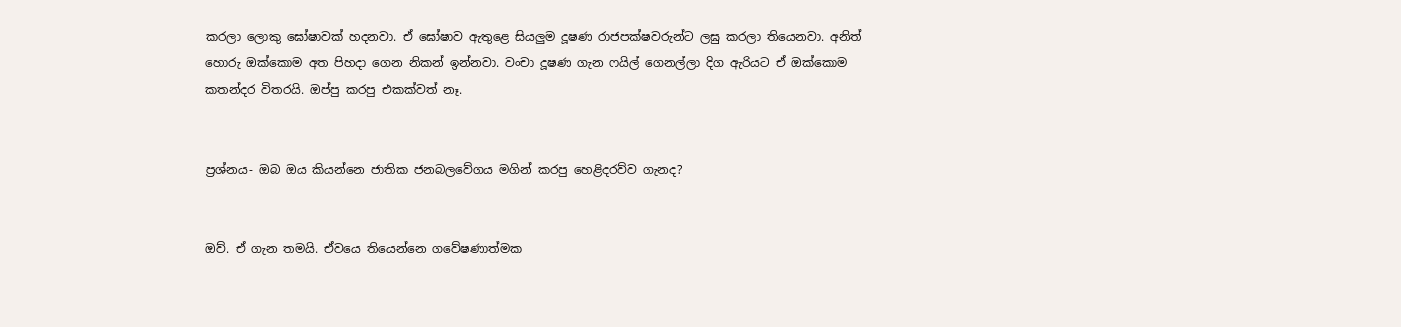කරලා ලොකු ඝෝෂාවක් හදනවා. ඒ ඝෝෂාව ඇතුළෙ සියලුම දූෂණ රාජපක්ෂවරුන්ට ලඝු කරලා තියෙනවා. අනිත් හොරු ඔක්කොම අත පිහදා ගෙන නිකන් ඉන්නවා. වංචා දූෂණ ගැන ෆයිල් ගෙනල්ලා දිග ඇරියට ඒ ඔක්කොම කතන්දර විතරයි. ඔප්පු කරපු එකක්වත් නෑ.


ප්‍රශ්නය- ඔබ ඔය කියන්නෙ ජාතික ජනබලවේගය මගින් කරපු හෙළිදරව්ව ගැනද?


ඔව්. ඒ ගැන තමයි. ඒවයෙ තියෙන්නෙ ගවේෂණාත්මක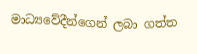මාධ්‍යවේදීන්ගෙන් ලබා ගත්ත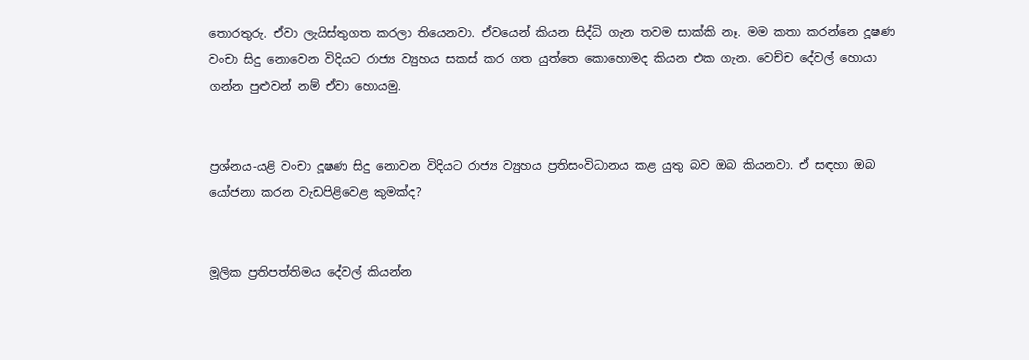තොරතුරු. ඒවා ලැයිස්තුගත කරලා තියෙනවා. ඒවයෙන් කියන සිද්ධි ගැන තවම සාක්කි නෑ. මම කතා කරන්නෙ දූෂණ වංචා සිදු නොවෙන විදියට රාජ්‍ය ව්‍යුහය සකස් කර ගත යුත්තෙ කොහොමද කියන එක ගැන. වෙච්ච දේවල් හොයා ගන්න පුළුවන් නම් ඒවා හොයමු.


ප්‍රශ්නය-යළි වංචා දූෂණ සිදු නොවන විදියට රාජ්‍ය ව්‍යුහය ප්‍රතිසංවිධානය කළ යුතු බව ඔබ කියනවා. ඒ සඳහා ඔබ යෝජනා කරන වැඩපිළිවෙළ කුමක්ද?


මූලික ප්‍රතිපත්තිමය දේවල් කියන්න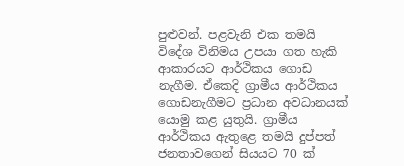පුළුවන්. පළවැනි එක තමයි විදේශ විනිමය උපයා ගත හැකි ආකාරයට ආර්ථිකය ගොඩ නැගීම. ඒකෙදි ග්‍රාමීය ආර්ථිකය ගොඩනැගීමට ප්‍රධාන අවධානයක් යොමු කළ යුතුයි. ග්‍රාමීය ආර්ථිකය ඇතුළෙ තමයි දුප්පත් ජනතාවගෙන් සියයට 70 ක්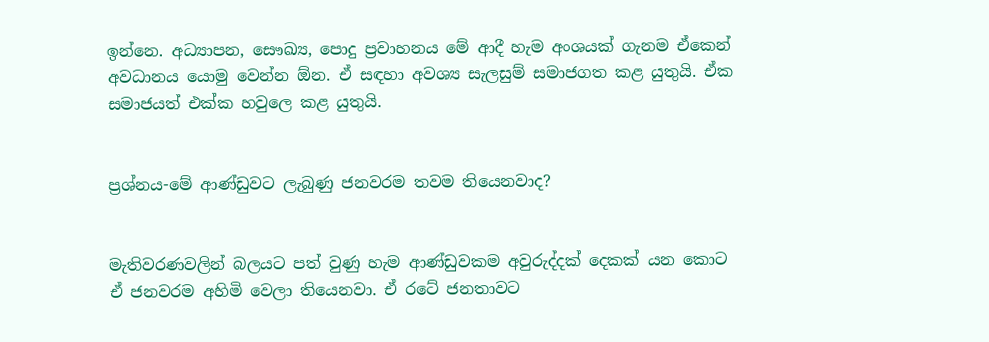ඉන්නෙ. අධ්‍යාපන, සෞඛ්‍ය, පොදු ප්‍රවාහනය මේ ආදී හැම අංශයක් ගැනම ඒකෙන් අවධානය යොමු වෙන්න ඕන. ඒ සඳහා අවශ්‍ය සැලසුම් සමාජගත කළ යුතුයි. ඒක සමාජයත් එක්ක හවුලෙ කළ යුතුයි.


ප්‍රශ්නය-මේ ආණ්ඩුවට ලැබුණු ජනවරම තවම තියෙනවාද?


මැතිවරණවලින් බලයට පත් වුණු හැම ආණ්ඩුවකම අවුරුද්දක් දෙකක් යන කොට ඒ ජනවරම අහිමි වෙලා තියෙනවා. ඒ රටේ ජනතාවට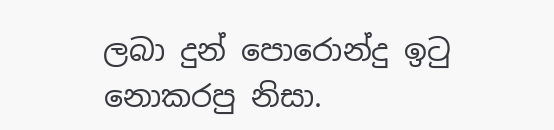ලබා දුන් පොරොන්දු ඉටු නොකරපු නිසා.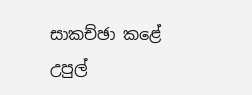සාකච්ඡා කළේ
උපුල්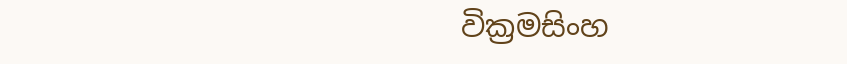වික්‍රමසිංහ